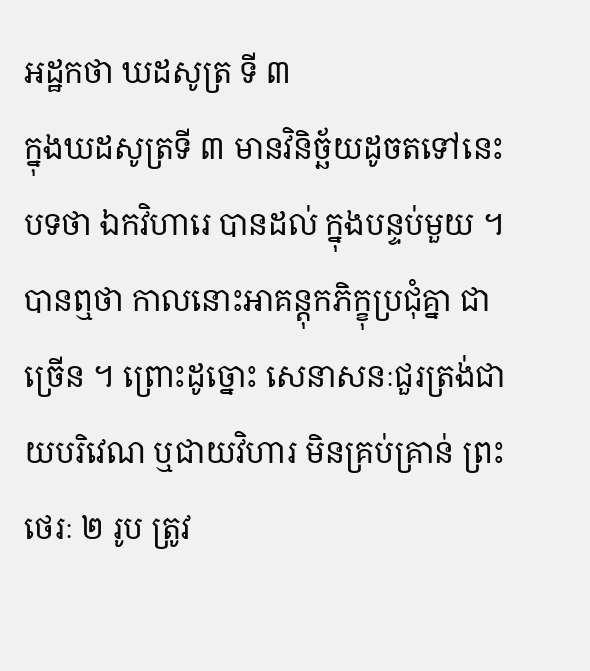អដ្ឋកថា ឃដសូត្រ ទី ៣
ក្នុងឃដសូត្រទី ៣ មានវិនិច្ឆ័យដូចតទៅនេះ បទថា ឯកវិហារេ បានដល់ ក្នុងបន្ទប់មួយ ។ បានឮថា កាលនោះអាគន្តុកភិក្ខុប្រជុំគ្នា ជាច្រើន ។ ព្រោះដូច្នោះ សេនាសនៈជួរត្រង់ជាយបរិវេណ ឬជាយវិហារ មិនគ្រប់គ្រាន់ ព្រះថេរៈ ២ រូប ត្រូវ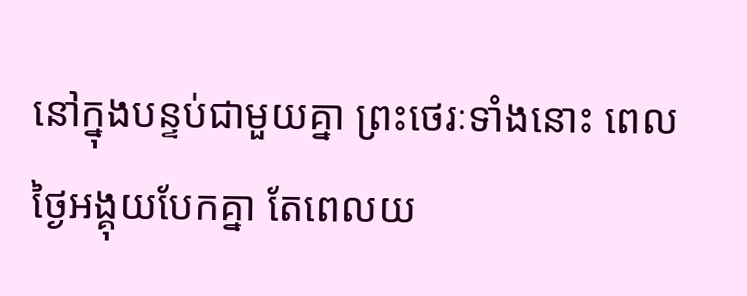នៅក្នុងបន្ទប់ជាមួយគ្នា ព្រះថេរៈទាំងនោះ ពេលថ្ងៃអង្គុយបែកគ្នា តែពេលយ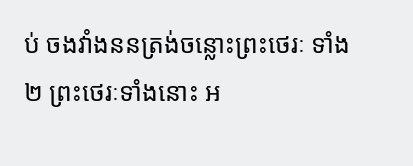ប់ ចងវាំងននត្រង់ចន្លោះព្រះថេរៈ ទាំង ២ ព្រះថេរៈទាំងនោះ អ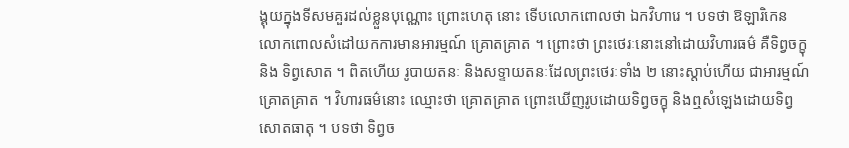ង្គុយក្នុងទីសមគួរដល់ខ្លួនបុណ្ណោះ ព្រោះហេតុ នោះ ទើបលោកពោលថា ឯកវិហារេ ។ បទថា ឱឡារិកេន លោកពោលសំដៅយកការមានអារម្មណ៍ គ្រោតគ្រាត ។ ព្រោះថា ព្រះថេរៈនោះនៅដោយវិហារធម៌ គឺទិព្វចក្ខុ និង ទិព្វសោត ។ ពិតហើយ រូបាយតនៈ និងសទ្ទាយតនៈដែលព្រះថេរៈទាំង ២ នោះស្តាប់ហើយ ជាអារម្មណ៍គ្រោតគ្រាត ។ វិហារធម៌នោះ ឈ្មោះថា គ្រោតគ្រាត ព្រោះឃើញរូបដោយទិព្វចក្ខុ និងឮសំឡេងដោយទិព្វសោតធាតុ ។ បទថា ទិព្វច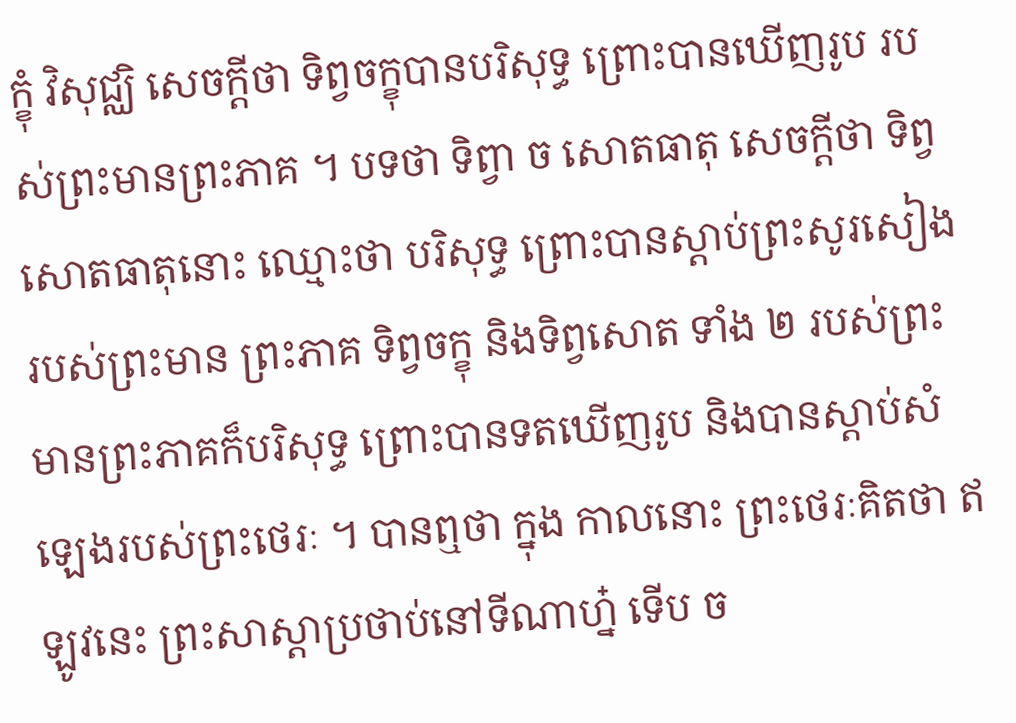ក្ខុំ វិសុជ្ឈិ សេចក្តីថា ទិព្វចក្ខុបានបរិសុទ្ធ ព្រោះបានឃើញរូប របស់ព្រះមានព្រះភាគ ។ បទថា ទិព្វា ច សោតធាតុ សេចក្តីថា ទិព្វសោតធាតុនោះ ឈ្មោះថា បរិសុទ្ធ ព្រោះបានស្តាប់ព្រះសូរសៀងរបស់ព្រះមាន ព្រះភាគ ទិព្វចក្ខុ និងទិព្វសោត ទាំង ២ របស់ព្រះមានព្រះភាគក៏បរិសុទ្ធ ព្រោះបានទតឃើញរូប និងបានស្តាប់សំឡេងរបស់ព្រះថេរៈ ។ បានឮថា ក្នុង កាលនោះ ព្រះថេរៈគិតថា ឥឡូវនេះ ព្រះសាស្តាប្រថាប់នៅទីណាហ្ន៎ ទើប ច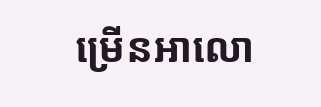ម្រើនអាលោ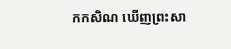កកសិណ ឃើញព្រះសា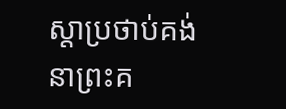ស្តាប្រថាប់គង់នាព្រះគ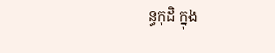ន្ធកុដិ ក្នុង